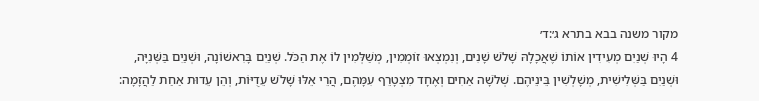מקור משנה בבא בתרא ג׳:ד׳
4 הָיוּ שְׁנַיִם מְעִידִין אוֹתוֹ שֶׁאֲכָלָהּ שָׁלֹשׁ שָׁנִים, וְנִמְצְאוּ זוֹמְמִין, מְשַׁלְּמִין לוֹ אֶת הַכֹּל. שְׁנַיִם בָּרִאשׁוֹנָה, וּשְׁנַיִם בַּשְּׁנִיָּה, וּשְׁנַיִם בַּשְּׁלִישִׁית, מְשָׁלְשִׁין בֵּינֵיהֶם. שְׁלֹשָׁה אַחִים וְאֶחָד מִצְטָרֵף עִמָּהֶם, הֲרֵי אֵלּוּ שָׁלֹשׁ עֵדֻיּוֹת, וְהֵן עֵדוּת אַחַת לַהֲזָמָה: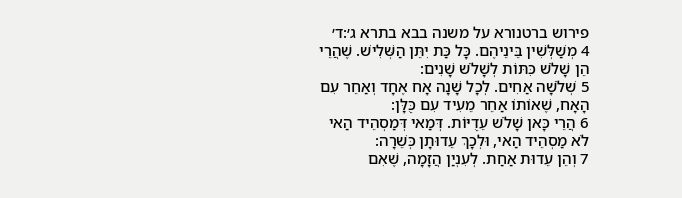פירוש ברטנורא על משנה בבא בתרא ג׳:ד׳
4 מְשַׁלְּשִׁין בֵּינֵיהֶם. כָּל כַּת יִתֵּן הַשְּׁלִישׁ. שֶׁהֲרֵי הֵן שָׁלֹשׁ כִּתּוֹת לְשָׁלֹשׁ שָׁנִים:
5 שְׁלֹשָׁה אַחִים. לְכָל שָׁנָה אָח אֶחָד וְאַחֵר עִם הָאָח, שֶׁאוֹתוֹ אַחֵר מֵעִיד עִם כֻּלָּן:
6 הֲרֵי כָּאן שָׁלֹשׁ עֵדֻיּוֹת. דְּמַאי דְּמַסְהֵיד הַאי לֹא מַסְהֵיד הַאי, וּלְכָךְ עֵדוּתָן כְּשֵׁרָה:
7 וְהֵן עֵדוּת אַחַת. לְעִנְיַן הֲזָמָה, שֶׁאִם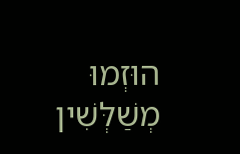הוּזְמוּ מְשַׁלְּשִׁין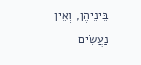בֵּינֵיהֶן, וְאֵין נַעֲשִׂים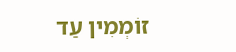זוֹמְמִין עַד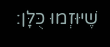שֶׁיּוּזְמוּ כֻּלָּן: